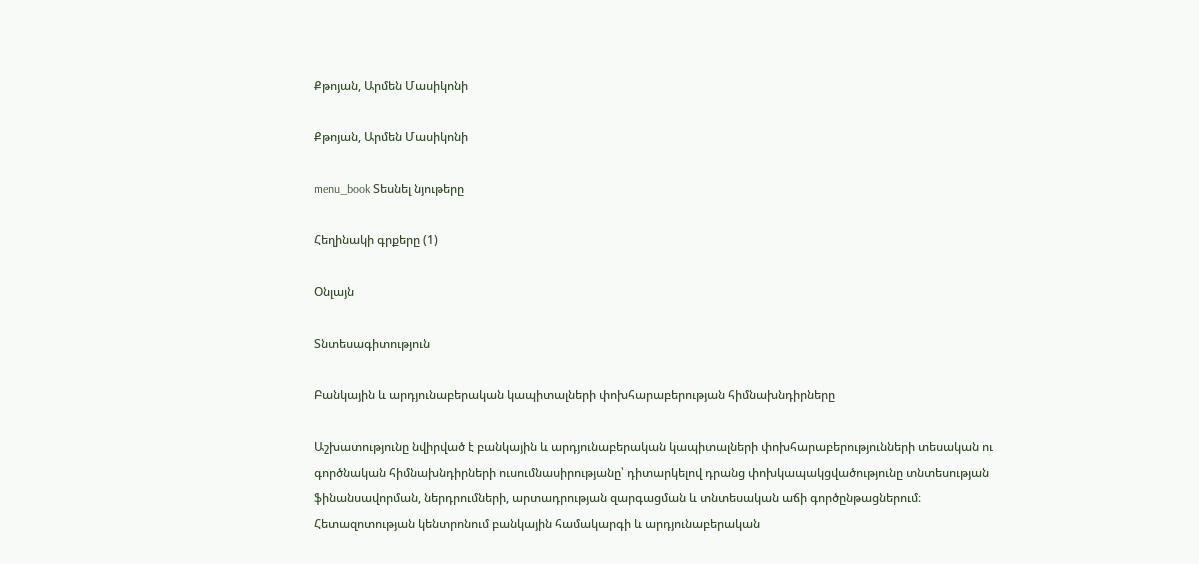Քթոյան, Արմեն Մասիկոնի

Քթոյան, Արմեն Մասիկոնի

menu_book Տեսնել նյութերը

Հեղինակի գրքերը (1)

Օնլայն

Տնտեսագիտություն

Բանկային և արդյունաբերական կապիտալների փոխհարաբերության հիմնախնդիրները

Աշխատությունը նվիրված է բանկային և արդյունաբերական կապիտալների փոխհարաբերությունների տեսական ու գործնական հիմնախնդիրների ուսումնասիրությանը՝ դիտարկելով դրանց փոխկապակցվածությունը տնտեսության ֆինանսավորման, ներդրումների, արտադրության զարգացման և տնտեսական աճի գործընթացներում։ Հետազոտության կենտրոնում բանկային համակարգի և արդյունաբերական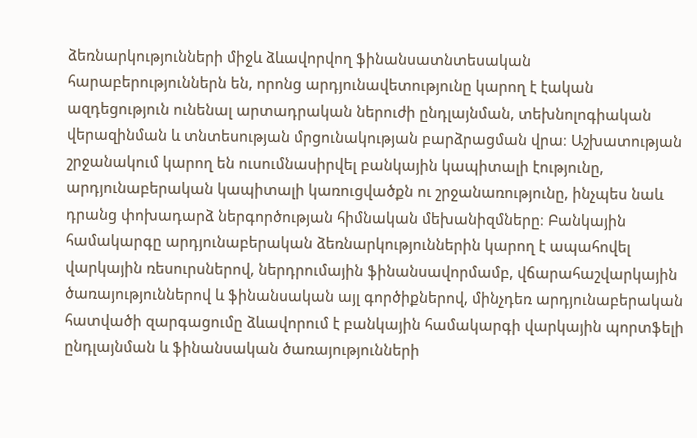ձեռնարկությունների միջև ձևավորվող ֆինանսատնտեսական հարաբերություններն են, որոնց արդյունավետությունը կարող է էական ազդեցություն ունենալ արտադրական ներուժի ընդլայնման, տեխնոլոգիական վերազինման և տնտեսության մրցունակության բարձրացման վրա։ Աշխատության շրջանակում կարող են ուսումնասիրվել բանկային կապիտալի էությունը, արդյունաբերական կապիտալի կառուցվածքն ու շրջանառությունը, ինչպես նաև դրանց փոխադարձ ներգործության հիմնական մեխանիզմները։ Բանկային համակարգը արդյունաբերական ձեռնարկություններին կարող է ապահովել վարկային ռեսուրսներով, ներդրումային ֆինանսավորմամբ, վճարահաշվարկային ծառայություններով և ֆինանսական այլ գործիքներով, մինչդեռ արդյունաբերական հատվածի զարգացումը ձևավորում է բանկային համակարգի վարկային պորտֆելի ընդլայնման և ֆինանսական ծառայությունների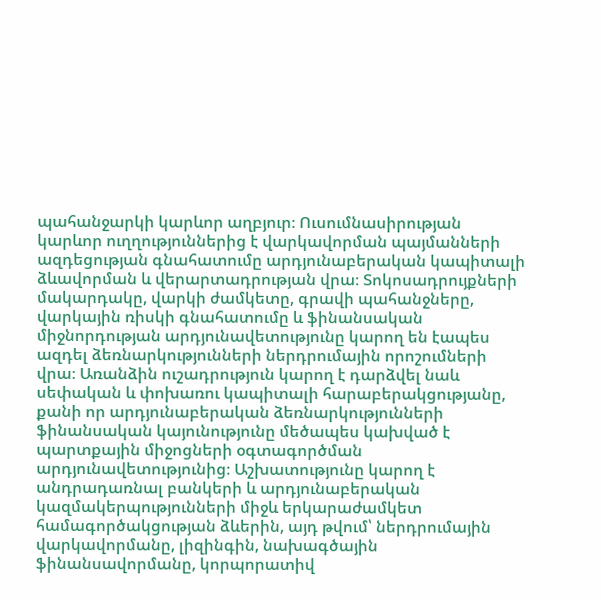պահանջարկի կարևոր աղբյուր։ Ուսումնասիրության կարևոր ուղղություններից է վարկավորման պայմանների ազդեցության գնահատումը արդյունաբերական կապիտալի ձևավորման և վերարտադրության վրա։ Տոկոսադրույքների մակարդակը, վարկի ժամկետը, գրավի պահանջները, վարկային ռիսկի գնահատումը և ֆինանսական միջնորդության արդյունավետությունը կարող են էապես ազդել ձեռնարկությունների ներդրումային որոշումների վրա։ Առանձին ուշադրություն կարող է դարձվել նաև սեփական և փոխառու կապիտալի հարաբերակցությանը, քանի որ արդյունաբերական ձեռնարկությունների ֆինանսական կայունությունը մեծապես կախված է պարտքային միջոցների օգտագործման արդյունավետությունից։ Աշխատությունը կարող է անդրադառնալ բանկերի և արդյունաբերական կազմակերպությունների միջև երկարաժամկետ համագործակցության ձևերին, այդ թվում՝ ներդրումային վարկավորմանը, լիզինգին, նախագծային ֆինանսավորմանը, կորպորատիվ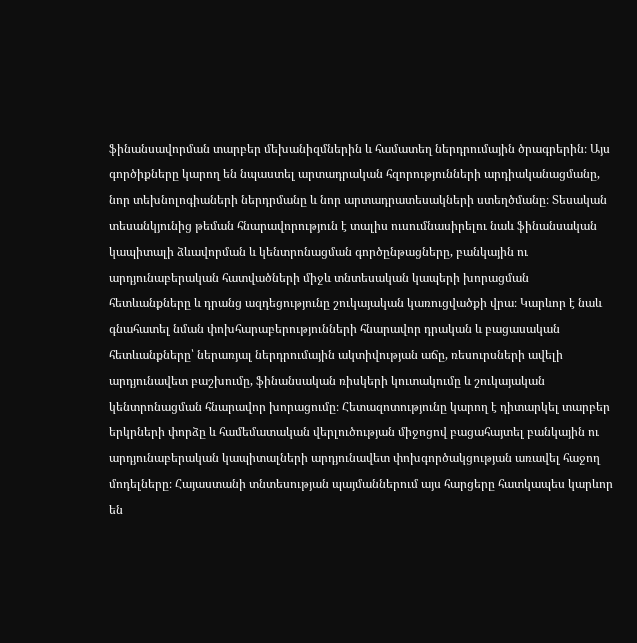ֆինանսավորման տարբեր մեխանիզմներին և համատեղ ներդրումային ծրագրերին։ Այս գործիքները կարող են նպաստել արտադրական հզորությունների արդիականացմանը, նոր տեխնոլոգիաների ներդրմանը և նոր արտադրատեսակների ստեղծմանը։ Տեսական տեսանկյունից թեման հնարավորություն է տալիս ուսումնասիրելու նաև ֆինանսական կապիտալի ձևավորման և կենտրոնացման գործընթացները, բանկային ու արդյունաբերական հատվածների միջև տնտեսական կապերի խորացման հետևանքները և դրանց ազդեցությունը շուկայական կառուցվածքի վրա։ Կարևոր է նաև գնահատել նման փոխհարաբերությունների հնարավոր դրական և բացասական հետևանքները՝ ներառյալ ներդրումային ակտիվության աճը, ռեսուրսների ավելի արդյունավետ բաշխումը, ֆինանսական ռիսկերի կուտակումը և շուկայական կենտրոնացման հնարավոր խորացումը։ Հետազոտությունը կարող է դիտարկել տարբեր երկրների փորձը և համեմատական վերլուծության միջոցով բացահայտել բանկային ու արդյունաբերական կապիտալների արդյունավետ փոխգործակցության առավել հաջող մոդելները։ Հայաստանի տնտեսության պայմաններում այս հարցերը հատկապես կարևոր են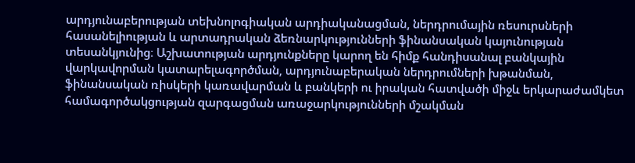արդյունաբերության տեխնոլոգիական արդիականացման, ներդրումային ռեսուրսների հասանելիության և արտադրական ձեռնարկությունների ֆինանսական կայունության տեսանկյունից։ Աշխատության արդյունքները կարող են հիմք հանդիսանալ բանկային վարկավորման կատարելագործման, արդյունաբերական ներդրումների խթանման, ֆինանսական ռիսկերի կառավարման և բանկերի ու իրական հատվածի միջև երկարաժամկետ համագործակցության զարգացման առաջարկությունների մշակման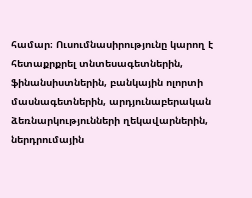համար։ Ուսումնասիրությունը կարող է հետաքրքրել տնտեսագետներին, ֆինանսիստներին, բանկային ոլորտի մասնագետներին, արդյունաբերական ձեռնարկությունների ղեկավարներին, ներդրումային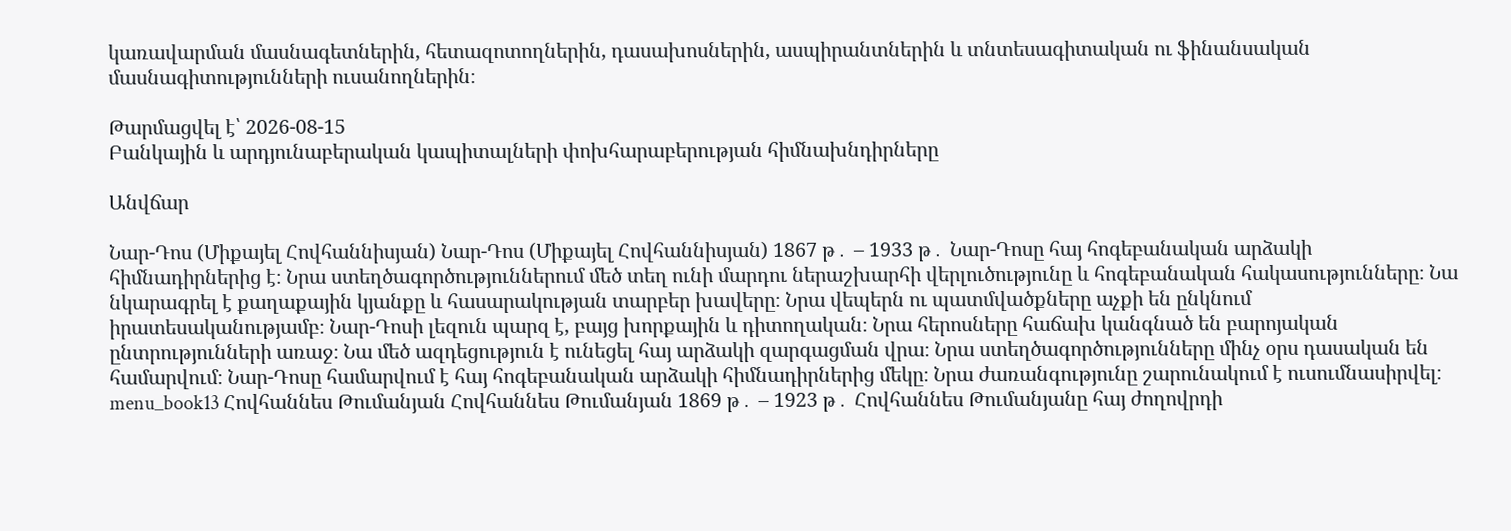կառավարման մասնագետներին, հետազոտողներին, դասախոսներին, ասպիրանտներին և տնտեսագիտական ու ֆինանսական մասնագիտությունների ուսանողներին։

Թարմացվել է՝ 2026-08-15
Բանկային և արդյունաբերական կապիտալների փոխհարաբերության հիմնախնդիրները

Անվճար

Նար-Դոս (Միքայել Հովհաննիսյան) Նար-Դոս (Միքայել Հովհաննիսյան) 1867 թ․ – 1933 թ․ Նար-Դոսը հայ հոգեբանական արձակի հիմնադիրներից է։ Նրա ստեղծագործություններում մեծ տեղ ունի մարդու ներաշխարհի վերլուծությունը և հոգեբանական հակասությունները։ Նա նկարագրել է քաղաքային կյանքը և հասարակության տարբեր խավերը։ Նրա վեպերն ու պատմվածքները աչքի են ընկնում իրատեսականությամբ։ Նար-Դոսի լեզուն պարզ է, բայց խորքային և դիտողական։ Նրա հերոսները հաճախ կանգնած են բարոյական ընտրությունների առաջ։ Նա մեծ ազդեցություն է ունեցել հայ արձակի զարգացման վրա։ Նրա ստեղծագործությունները մինչ օրս դասական են համարվում։ Նար-Դոսը համարվում է հայ հոգեբանական արձակի հիմնադիրներից մեկը։ Նրա ժառանգությունը շարունակում է ուսումնասիրվել։ menu_book13 Հովհաննես Թումանյան Հովհաննես Թումանյան 1869 թ․ – 1923 թ․ Հովհաննես Թումանյանը հայ ժողովրդի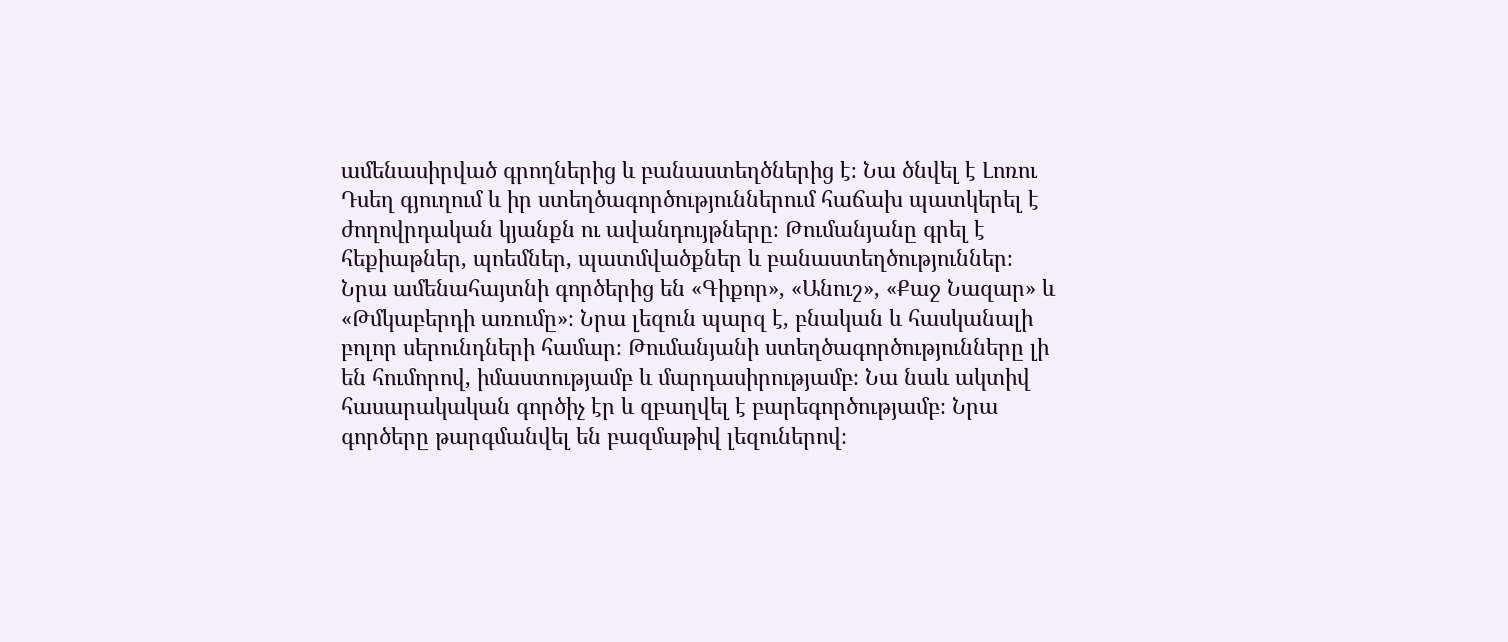ամենասիրված գրողներից և բանաստեղծներից է։ Նա ծնվել է Լոռու Դսեղ գյուղում և իր ստեղծագործություններում հաճախ պատկերել է ժողովրդական կյանքն ու ավանդույթները։ Թումանյանը գրել է հեքիաթներ, պոեմներ, պատմվածքներ և բանաստեղծություններ։ Նրա ամենահայտնի գործերից են «Գիքոր», «Անուշ», «Քաջ Նազար» և «Թմկաբերդի առումը»։ Նրա լեզուն պարզ է, բնական և հասկանալի բոլոր սերունդների համար։ Թումանյանի ստեղծագործությունները լի են հումորով, իմաստությամբ և մարդասիրությամբ։ Նա նաև ակտիվ հասարակական գործիչ էր և զբաղվել է բարեգործությամբ։ Նրա գործերը թարգմանվել են բազմաթիվ լեզուներով։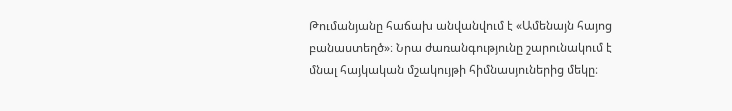Թումանյանը հաճախ անվանվում է «Ամենայն հայոց բանաստեղծ»։ Նրա ժառանգությունը շարունակում է մնալ հայկական մշակույթի հիմնասյուներից մեկը։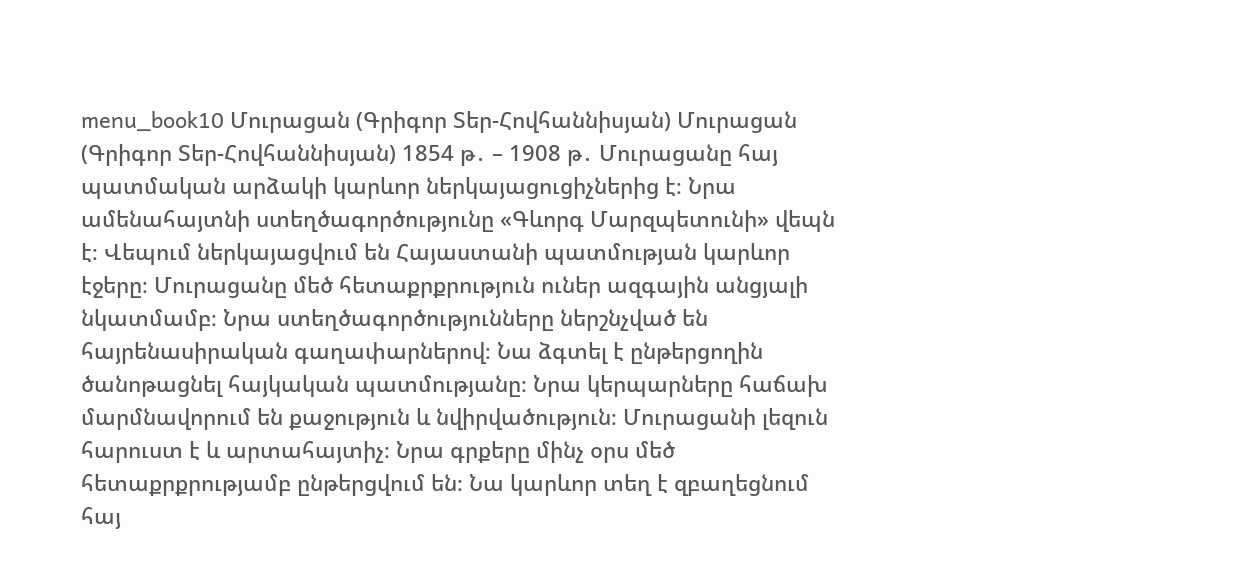menu_book10 Մուրացան (Գրիգոր Տեր-Հովհաննիսյան) Մուրացան (Գրիգոր Տեր-Հովհաննիսյան) 1854 թ․ – 1908 թ․ Մուրացանը հայ պատմական արձակի կարևոր ներկայացուցիչներից է։ Նրա ամենահայտնի ստեղծագործությունը «Գևորգ Մարզպետունի» վեպն է։ Վեպում ներկայացվում են Հայաստանի պատմության կարևոր էջերը։ Մուրացանը մեծ հետաքրքրություն ուներ ազգային անցյալի նկատմամբ։ Նրա ստեղծագործությունները ներշնչված են հայրենասիրական գաղափարներով։ Նա ձգտել է ընթերցողին ծանոթացնել հայկական պատմությանը։ Նրա կերպարները հաճախ մարմնավորում են քաջություն և նվիրվածություն։ Մուրացանի լեզուն հարուստ է և արտահայտիչ։ Նրա գրքերը մինչ օրս մեծ հետաքրքրությամբ ընթերցվում են։ Նա կարևոր տեղ է զբաղեցնում հայ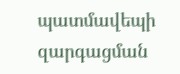պատմավեպի զարգացման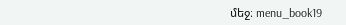մեջ։ menu_book19